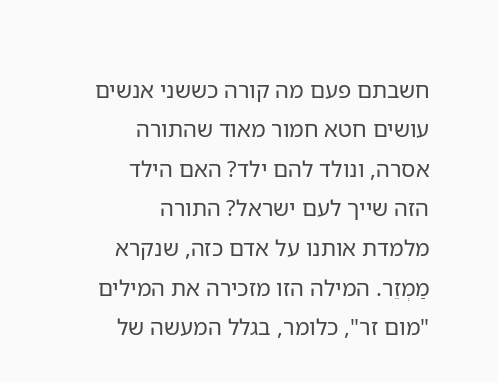חשבתם פעם מה קורה כששני אנשים עושים חטא חמור מאוד שהתורה אסרה, ונולד להם ילד? האם הילד הזה שייך לעם ישראל? התורה מלמדת אותנו על אדם כזה, שנקרא מַמְזֵר. המילה הזו מזכירה את המילים "מום זר", כלומר, בגלל המעשה של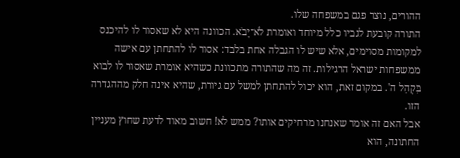ההורים, נוצר פגם במשפחה שלו.
התורה קובעת לגביו כלל מיוחד ואומרת לֹא־יָבֹא. הכוונה היא לא שאסור לו להיכנס למקומות מסוימים, אלא שיש לו הגבלה אחת בלבד: אסור לו להתחתן עם אישה ממשפחות ישראל הרגילות. זה מה שהתורה מתכוונת כשהיא אומרת שאסור לו לבוא בִּקְהַל ה'. במקום זאת, הוא יכול להתחתן למשל עם גיורת, שהיא אינה חלק מההגדרה הזו.
אבל האם זה אומר שאנחנו מרחיקים אותו? ממש לא! חשוב מאוד לדעת שחוץ מעניין החתונה, הוא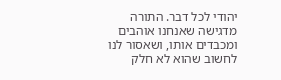יהודי לכל דבר. התורה מדגישה שאנחנו אוהבים ומכבדים אותו, ושאסור לנו לחשוב שהוא לא חלק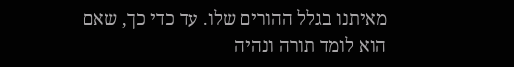מאיתנו בגלל ההורים שלו. עד כדי כך, שאם הוא לומד תורה ונהיה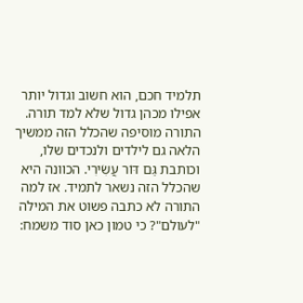תלמיד חכם, הוא חשוב וגדול יותר אפילו מכהן גדול שלא למד תורה.
התורה מוסיפה שהכלל הזה ממשיך הלאה גם לילדים ולנכדים שלו, וכותבת גַּם דּוֹר עֲשִׂירִי. הכוונה היא שהכלל הזה נשאר לתמיד. אז למה התורה לא כתבה פשוט את המילה "לעולם"? כי טמון כאן סוד משמח: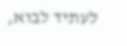לעתיד לבוא,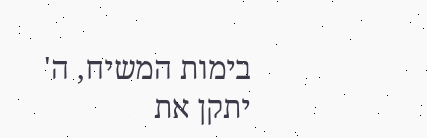בימות המשיח, ה' יתקן את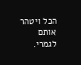הכל ויטהר אותם לגמרי.